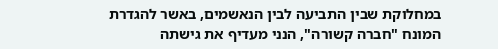במחלוקת שבין התביעה לבין הנאשמים, באשר להגדרת המונח "חברה קשורה", הנני מעדיף את גישתה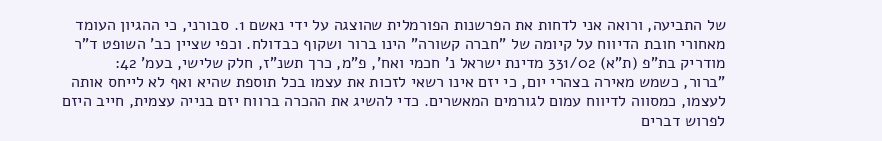של התביעה, ורואה אני לדחות את הפרשנות הפורמלית שהוצגה על ידי נאשם 1. סבורני, כי ההגיון העומד מאחורי חובת הדיווח על קיומה של "חברה קשורה" הינו ברור ושקוף כבדולח. וכפי שציין כב' השופט ד"ר מודריק בת"פ (ת"א) 331/02 מדינת ישראל נ' חכמי ואח', פ"מ, כרך תשנ"ז, חלק שלישי, בעמ' 42:
"ברור, כשמש מאירה בצהרי יום, כי יזם אינו רשאי לזכות את עצמו בכל תוספת שהיא ואף לא לייחס אותה לעצמו, כמסווה לדיווח עמום לגורמים המאשרים. כדי להשיג את ההכרה ברווח יזם בנייה עצמית, חייב היזם לפרוש דברים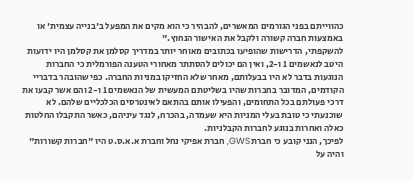כהווייתם בפני הגורמים המאשרים, להבהיר כי הוא מקים את המפעל ב'בנייה עצמית' או באמצעות חברה קשורה ולקבל את האישור הנחוץ."
להשקפתי, הדרישות שהופיעו בכתובים מאוחר יותר במדריך קסלמן את קסלמן היו ידועות היטב לנאשמים 1 ו-2, ואין הם יכולים להסתתר מאחורי הטענה הפורמלית כי החברות הנוגעות בדבר לא היו בבעלותם, מאחר שלא החזיקו במניות החברה. כפי שהובהר בדבריי הקודמים, המדובר בחברות שהיו בשליטתם המעשית של הנאשמים 1 ו-2 והם אשר קבעו את דרכי פעולתם בכל התחומים, והפעילו אותם בהתאם לאינטרסים הכלכליים שלהם. לא שוכנעתי כי טובת בעלי המניות היא שעמדה, בהכרח, לנגד עיניהם, כאשר התקבלו החלטות כאלה ואחרות בנוגע לחברות הקבלניות.
לפיכך, הנני קובע כי חברת GWS, חברת אפיקי נחל וחברת א.א.ס.ט היו "חברות קשורות" והיה על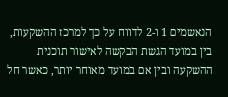הנאשמים 1 ו-2 לדווח על כך למרכז ההשקעות, בין במועד הגשת הבקשה לאישור תוכנית ההשקעה ובין אם במועד מאוחר יותר, כאשר חל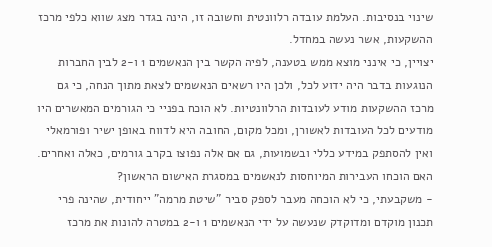שינוי בנסיבות. העלמת עובדה רלוונטית וחשובה זו, הינה בגדר מצג שווא כלפי מרכז ההשקעות, אשר נעשה במחדל.
יצויין, כי אינני מוצא ממש בטענה, לפיה הקשר בין הנאשמים 1 ו-2 לבין החברות הנוגעות בדבר היה ידוע לכל, ולכן היו רשאים הנאשמים לצאת מתוך הנחה, כי גם מרכז ההשקעות מודע לעובדות הרלוונטיות. לא הוכח בפניי כי הגורמים המאשרים היו מודעים לכל העובדות לאשורן, ומכל מקום, החובה היא לדווח באופן ישיר ופורמאלי ואין להסתפק במידע כללי ובשמועות, גם אם אלה נפוצו בקרב גורמים, כאלה ואחרים.
האם הוכחו העבירות המיוחסות לנאשמים במסגרת האישום הראשון?
- משקבעתי, כי לא הוכחה מעבר לספק סביר "שיטת מרמה" ייחודית, שהינה פרי תכנון מוקדם ומדוקדק שנעשה על ידי הנאשמים 1 ו-2 במטרה להונות את מרכז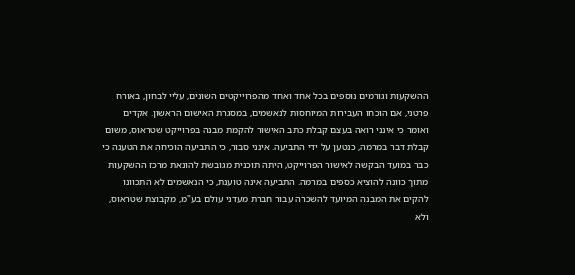ההשקעות וגורמים נוספים בכל אחד ואחד מהפרוייקטים השונים, עליי לבחון, באורח פרטני, אם הוכחו העבירות המיוחסות לנאשמים, במסגרת האישום הראשון. אקדים ואומר כי אינני רואה בעצם קבלת כתב האישור להקמת מבנה בפרוייקט שטראוס, משום קבלת דבר במרמה, כנטען על ידי התביעה. אינני סבור, כי התביעה הוכיחה את הטענה כי כבר במועד הבקשה לאישור הפרוייקט, היתה תוכנית מגובשת להונאת מרכז ההשקעות מתוך כוונה להוציא כספים במרמה. התביעה אינה טוענת, כי הנאשמים לא התכוונו להקים את המבנה המיועד להשכרה עבור חברת מעדני עולם בע"מ, מקבוצת שטראוס, ולא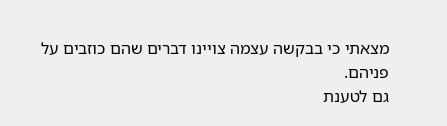מצאתי כי בבקשה עצמה צויינו דברים שהם כוזבים על פניהם.
גם לטענת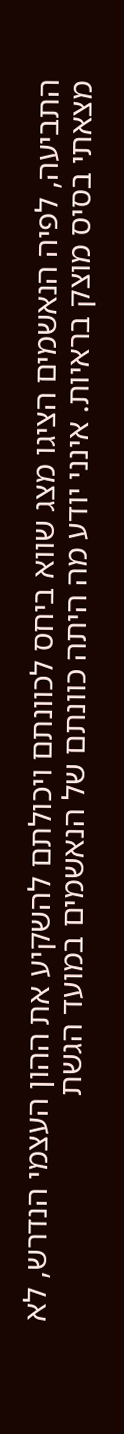התביעה, לפיה הנאשמים הציגו מצג שווא ביחס לכוונתם ויכולתם להשקיע את ההון העצמי הנדרש, לא מצאתי בסיס מוצק בראיות. אינני יודע מה היתה כוונתם של הנאשמים במועד הגשת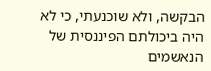הבקשה, ולא שוכנעתי, כי לא היה ביכולתם הפיננסית של הנאשמים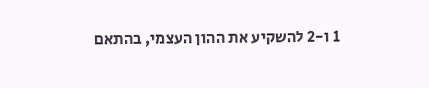1 ו-2 להשקיע את ההון העצמי, בהתאם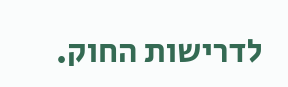לדרישות החוק.